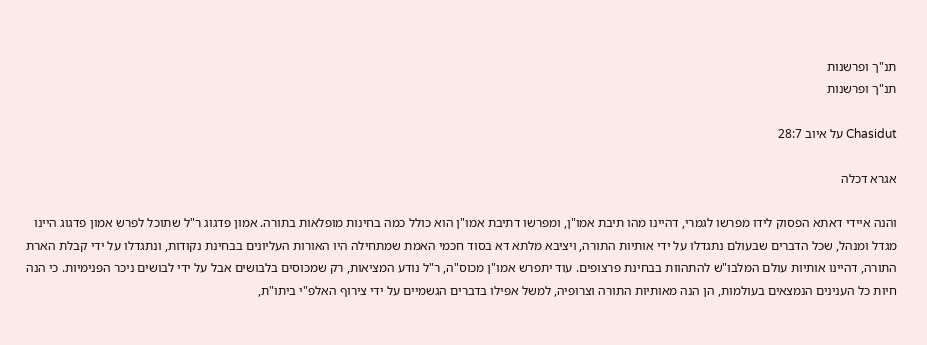תנ"ך ופרשנות
תנ"ך ופרשנות

Chasidut על איוב 28:7

אגרא דכלה

והנה איידי דאתא הפסוק לידו מפרשו לגמרי, דהיינו מהו תיבת אמו"ן, ומפרשו דתיבת אמו"ן הוא כולל כמה בחינות מופלאות בתורה. אמון פדגוג ר"ל שתוכל לפרש אמון פדגוג היינו מגדל ומנהל, שכל הדברים שבעולם נתגדלו על ידי אותיות התורה, ויציבא מלתא דא בסוד חכמי האמת שמתחילה היו האורות העליונים בבחינת נקודות, ונתגדלו על ידי קבלת הארת התורה, דהיינו אותיות עולם המלבו"ש להתהוות בבחינת פרצופים. עוד יתפרש אמו"ן מכוס"ה, ר"ל נודע המציאות, רק שמכוסים בלבושים אבל על ידי לבושים ניכר הפנימיות. כי הנה חיות כל הענינים הנמצאים בעולמות, הן הנה מאותיות התורה וצרופיה, למשל אפילו בדברים הגשמיים על ידי צירוף האלפ"י ביתו"ת,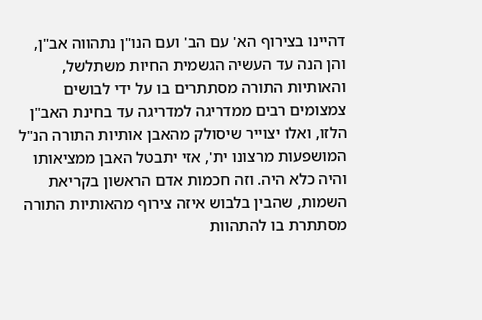דהיינו בצירוף הא' עם הב' ועם הנו"ן נתהווה אב"ן, והן הנה עד העשיה הגשמית החיות משתלשל, והאותיות התורה מסתתרים בו על ידי לבושים צמצומים רבים ממדריגה למדריגה עד בחינת האב"ן הלזו, ואלו יצוייר שיסולק מהאבן אותיות התורה הנ"ל המושפעות מרצונו ית', אזי יתבטל האבן ממציאותו והיה כלא היה. וזה חכמות אדם הראשון בקריאת השמות, שהבין בלבוש איזה צירוף מהאותיות התורה מסתתרת בו להתהוות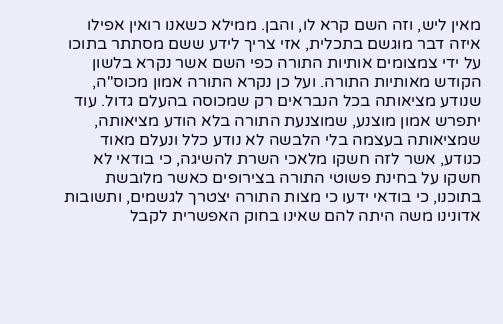מאין ליש, וזה השם קרא לו, והבן. ממילא כשאנו רואין אפילו איזה דבר מוגשם בתכלית, אזי צריך לידע ששם מסתתר בתוכו על ידי צמצומים אותיות התורה כפי השם אשר נקרא בלשון הקודש מאותיות התורה. ועל כן נקרא התורה אמון מכוס"ה, שנודע מציאותה בכל הנבראים רק שמכוסה בהעלם גדול. עוד יתפרש אמון מוצנע, שמוצנעת התורה בלא הודע מציאותה, שמציאותה בעצמה בלי הלבשה לא נודע כלל ונעלם מאוד כנודע, אשר לזה חשקו מלאכי השרת להשיגה, כי בודאי לא חשקו על בחינת פשוטי התורה בצירופים כאשר מלובשת בתוכנו, כי בודאי ידעו כי מצות התורה יצטרך לגשמים, ותשובות אדונינו משה היתה להם שאינו בחוק האפשרית לקבל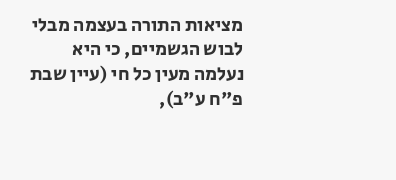מציאות התורה בעצמה מבלי לבוש הגשמיים, כי היא נעלמה מעין כל חי (עיין שבת פ"ח ע"ב),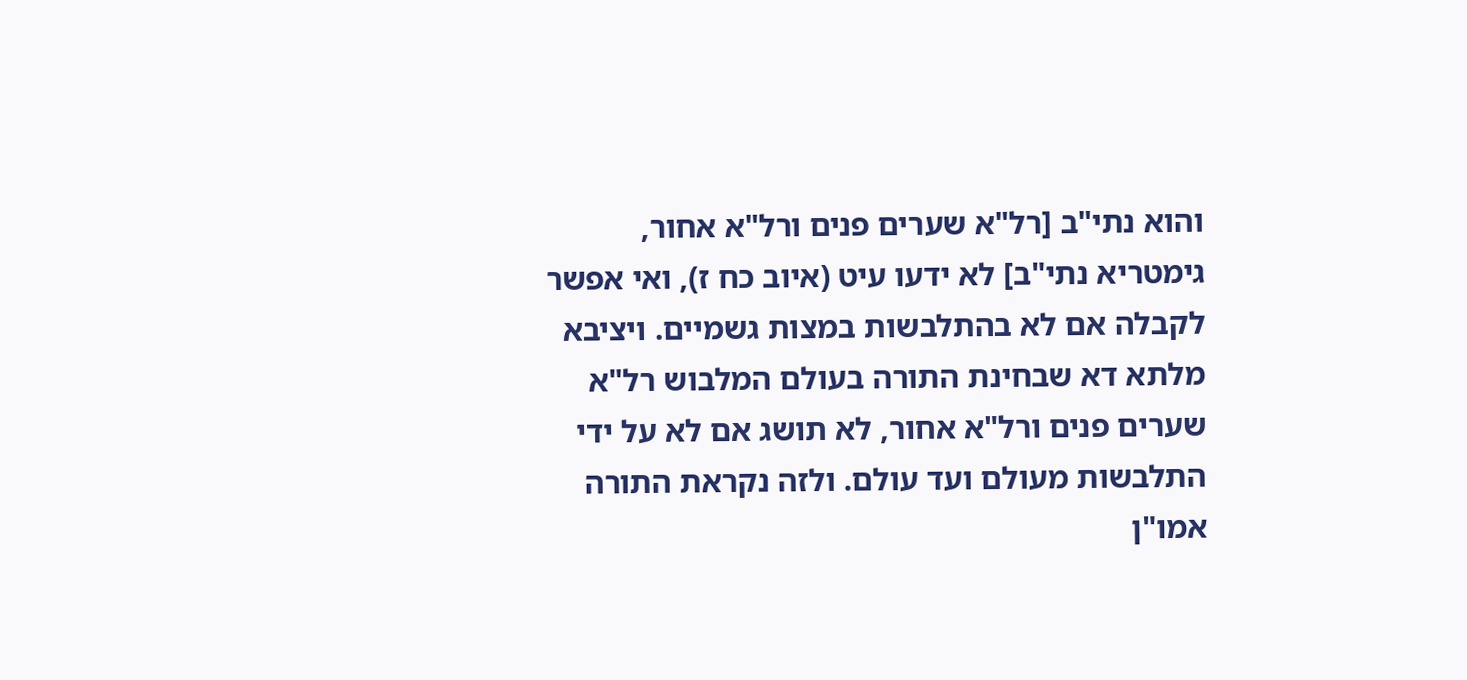והוא נתי"ב [רל"א שערים פנים ורל"א אחור, גימטריא נתי"ב] לא ידעו עיט (איוב כח ז), ואי אפשר לקבלה אם לא בהתלבשות במצות גשמיים. ויציבא מלתא דא שבחינת התורה בעולם המלבוש רל"א שערים פנים ורל"א אחור, לא תושג אם לא על ידי התלבשות מעולם ועד עולם. ולזה נקראת התורה אמו"ן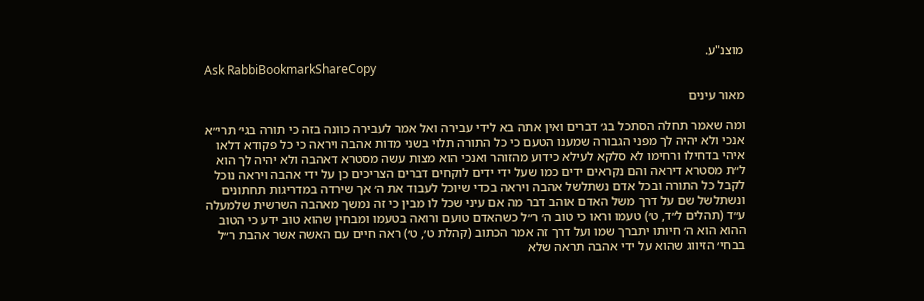מוצנ"ע.
Ask RabbiBookmarkShareCopy

מאור עינים

ומה שאמר תחלה הסתכל בג׳ דברים ואין אתה בא לידי עבירה ואל אמר לעבירה כוונה בזה כי תורה בגי׳ תרי״א אנכי ולא יהיה לך מפני הגבורה שמענו הטעם כי כל התורה תלוי בשני מדות אהבה ויראה כי כל פקודא דלאו איהי בדחילו ורחימו לא סלקא לעילא כידוע מהזוהר ואנכי הוא מצות עשה מסטרא דאהבה ולא יהיה לך הוא ל״ת מסטרא דיראה והם נקראים ידים כמו שעל ידי ידים לוקחים דברים הצריכים כן על ידי אהבה ויראה נוכל לקבל כל התורה ובכל אדם נשתלשל אהבה ויראה בכדי שיוכל לעבוד את ה׳ אך שירדה במדריגות תחתונים ונשתלשל שם על דרך משל האדם אוהב דבר מה אם עיני שכל לו מבין כי זה נמשך מאהבה השרשית שלמעלה ע״ד (תהלים ל״ד, ט׳) טעמו וראו כי טוב ה׳ ר״ל כשהאדם טועם ורואה בטעמו ומבחין שהוא טוב ידע כי הטוב ההוא הוא ה׳ חיותו יתברך שמו ועל דרך זה אמר הכתוב (קהלת ט׳, ט׳) ראה חיים עם האשה אשר אהבת ר״ל בבחי׳ הזיווג שהוא על ידי אהבה תראה שלא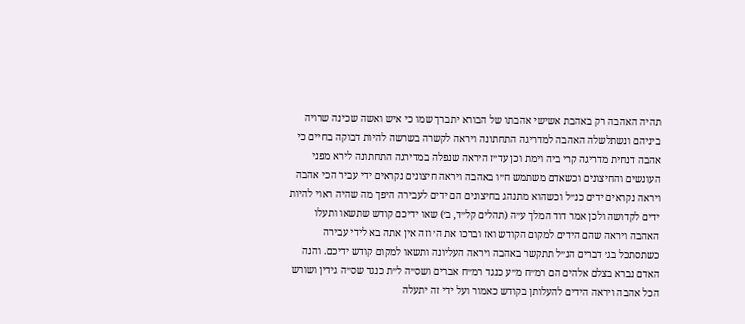תהיה האהבה רק באהבת אשישי אהבתו של הבורא יתברך שמו כי איש ואשה שכינה שרויה ביניהם ונשתלשלה האהבה למדריגה התחתונה ויראה לקשרה בשרשה להיות דבוקה בחיים כי אהבה דנחית מדריגה קרי ביה וימת וכן עד״ז היראה שנפלה במדירגה התחתונה לירא מפני העונשים והחיצונים וכשאדם משתמש ח״ו באהבה ויראה חיצונים נקראים ידי עביר הכי אהבה ויראה נקראים ידים כנ״ל וכשהוא מתנהג בחיצונים הם ידים לעבירה היפך מה שהיה ראוי להיות ידים לקדושה ולכן אמר דוד המלך ע״ה (תהלים קל״ד, ב׳) שאו ידיכם קודש שתשאו ותעלו האהבה ויראה שהם הידים למקום הקודש ואז וברכו את ה׳ וזה אין אתה בא לידי עבירה כשתסתכל בג׳ דברים הנ״ל תתקשר באהבה ויראה העליונה ותשאו למקום קודש ידיכם. והנה האדם נברא בצלם אלהים הם רמ״ח מ״ע כנגד רמ״ח אברים ושס״ה ל״ת כנגד שס״ה גידין ושורש הכל אהבה ויראה הידים להעלותן בקודש כאמור ועל ידי זה יתעלה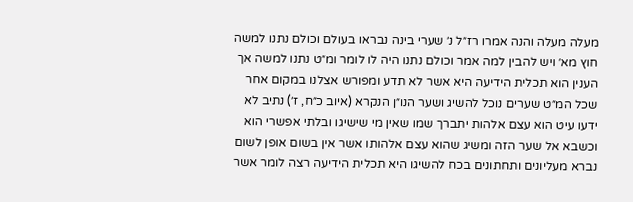מעלה מעלה והנה אמרו רז״ל נ׳ שערי בינה נבראו בעולם וכולם נתנו למשה חוץ מא׳ ויש להבין למה אמר וכולם נתנו היה לו לומר ומ״ט נתנו למשה אך הענין הוא תכלית הידיעה היא אשר לא תדע ומפורש אצלנו במקום אחר שכל המ״ט שערים נוכל להשיג ושער הנו״ן הנקרא (איוב כ״ח, ז׳) נתיב לא ידעו עיט הוא עצם אלהות יתברך שמו שאין מי שישיגו ובלתי אפשרי הוא וכשבא אל שער הזה ומשיג שהוא עצם אלהותו אשר אין בשום אופן לשום נברא מעליונים ותחתונים בכח להשיגו היא תכלית הידיעה רצה לומר אשר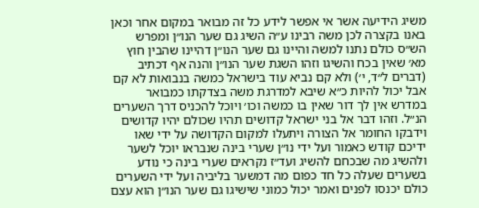משיג הידיעה אשר אי אפשר לידע כל זה מבואר במקום אחר וכאן באנו בקצרה לכן משה רבינו ע״ה השיג גם שער הנו״ן ומפרש הש״ס כולם נתנו למשה והיינו גם שער הנו״ן דהיינו שהבין חוץ מא׳ שאין בכח והשיגו וזהו השגת שער הנו״ן והנה אף דכתיב (דברים ל״ד, י׳) ולא קם נביא עוד בישראל כמשה בנבואות לא קם אבל יכול להיות כ״א שיבא למדרגת משה בצדקתו כמבואר במדרש אין לך דור שאין בו כמשה וכו׳ ויוכל להכניס דרך השערים הנ״ל. וזהו דבר אל בני ישראל קדושים תהיו שכולם יהיו קדושים וידבקו החומר אל הצורה ויתעלו למקום הקדושה על ידי שאו ידיכם קודש כאמור ועל ידי נו״ן שערי בינה שנבראו יוכל לשער ולהשיג מה שבכחם להשיג ועד״ז נקראים שערי בינה כי נודע בשערים שעלה כל חד כפום מה דמשער בליביה ועל ידי השערים כולם יכנסו לפנים ואמר יכול כמוני שישיגו גם שער הנו״ן הוא עצם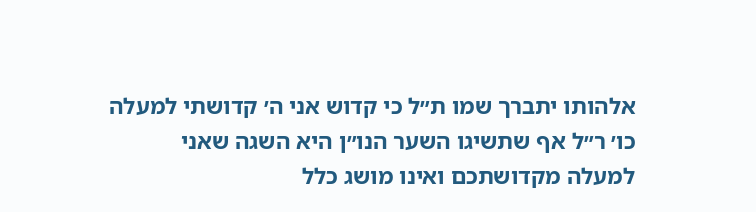אלהותו יתברך שמו ת״ל כי קדוש אני ה׳ קדושתי למעלה כו׳ ר״ל אף שתשיגו השער הנו״ן היא השגה שאני למעלה מקדושתכם ואינו מושג כלל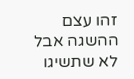זהו עצם ההשגה אבל לא שתשיגו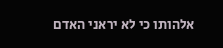אלהותו כי לא יראני האדם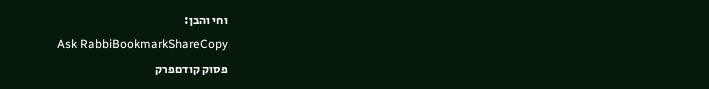וחי והבן:
Ask RabbiBookmarkShareCopy
פסוק קודםפרק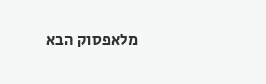מלאפסוק הבא